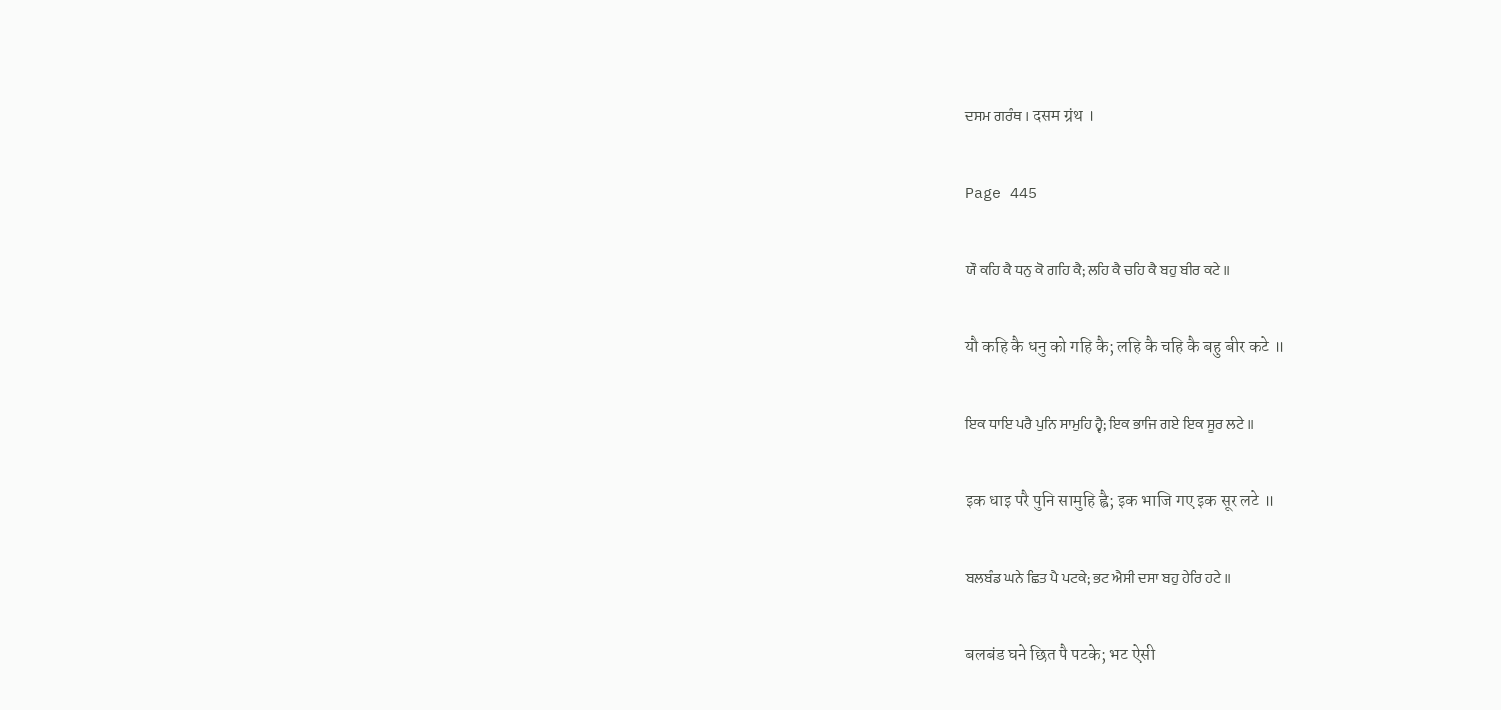ਦਸਮ ਗਰੰਥ । दसम ग्रंथ ।

Page 445

ਯੌ ਕਹਿ ਕੈ ਧਨੁ ਕੋ ਗਹਿ ਕੈ; ਲਹਿ ਕੈ ਚਹਿ ਕੈ ਬਹੁ ਬੀਰ ਕਟੇ ॥

यौ कहि कै धनु को गहि कै; लहि कै चहि कै बहु बीर कटे ॥

ਇਕ ਧਾਇ ਪਰੈ ਪੁਨਿ ਸਾਮੁਹਿ ਹ੍ਵੈ; ਇਕ ਭਾਜਿ ਗਏ ਇਕ ਸੂਰ ਲਟੇ ॥

इक धाइ परै पुनि सामुहि ह्वै; इक भाजि गए इक सूर लटे ॥

ਬਲਬੰਡ ਘਨੇ ਛਿਤ ਪੈ ਪਟਕੇ; ਭਟ ਐਸੀ ਦਸਾ ਬਹੁ ਹੇਰਿ ਹਟੇ ॥

बलबंड घने छित पै पटके; भट ऐसी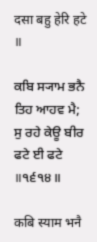दसा बहु हेरि हटे ॥

ਕਬਿ ਸ੍ਯਾਮ ਭਨੈ ਤਿਹ ਆਹਵ ਮੈ; ਸੁ ਰਹੇ ਕੇਊ ਬੀਰ ਫਟੇ ਈ ਫਟੇ ॥੧੬੧੪॥

कबि स्याम भनै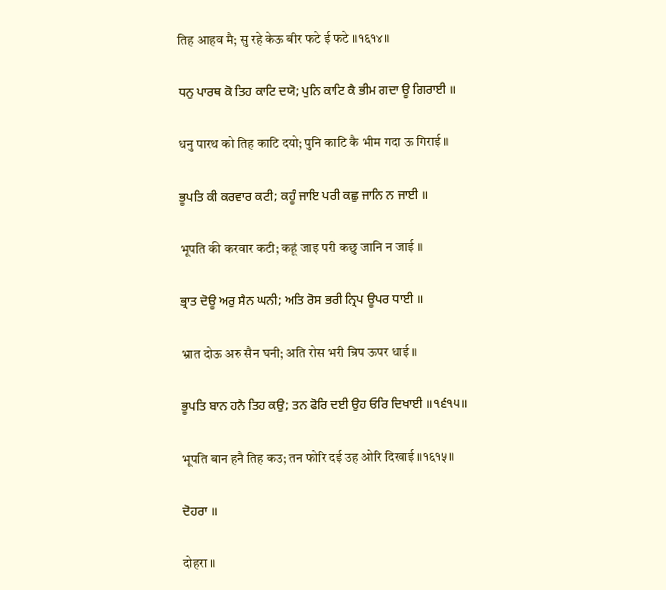तिह आहव मै; सु रहे केऊ बीर फटे ई फटे ॥१६१४॥

ਧਨੁ ਪਾਰਥ ਕੋ ਤਿਹ ਕਾਟਿ ਦਯੋ; ਪੁਨਿ ਕਾਟਿ ਕੈ ਭੀਮ ਗਦਾ ਊ ਗਿਰਾਈ ॥

धनु पारथ को तिह काटि दयो; पुनि काटि कै भीम गदा ऊ गिराई ॥

ਭੂਪਤਿ ਕੀ ਕਰਵਾਰ ਕਟੀ; ਕਹੂੰ ਜਾਇ ਪਰੀ ਕਛੁ ਜਾਨਿ ਨ ਜਾਈ ॥

भूपति की करवार कटी; कहूं जाइ परी कछु जानि न जाई ॥

ਭ੍ਰਾਤ ਦੋਊ ਅਰੁ ਸੈਨ ਘਨੀ; ਅਤਿ ਰੋਸ ਭਰੀ ਨ੍ਰਿਪ ਊਪਰ ਧਾਈ ॥

भ्रात दोऊ अरु सैन घनी; अति रोस भरी न्रिप ऊपर धाई ॥

ਭੂਪਤਿ ਬਾਨ ਹਨੈ ਤਿਹ ਕਉ; ਤਨ ਫੋਰਿ ਦਈ ਉਹ ਓਰਿ ਦਿਖਾਈ ॥੧੬੧੫॥

भूपति बान हनै तिह कउ; तन फोरि दई उह ओरि दिखाई ॥१६१५॥

ਦੋਹਰਾ ॥

दोहरा ॥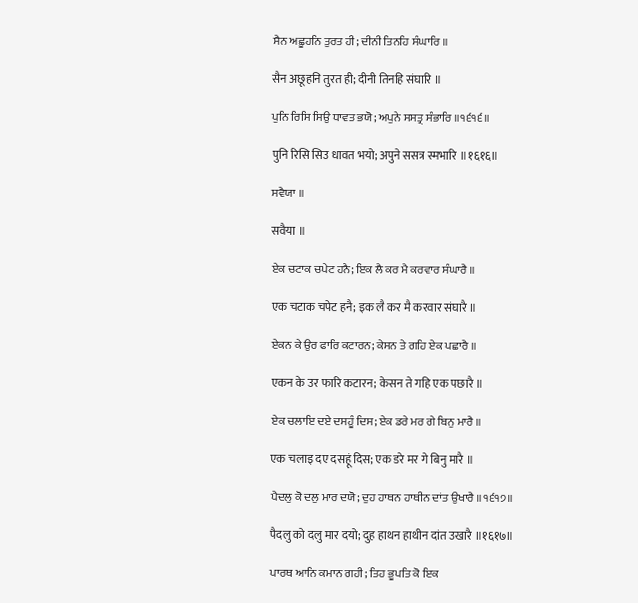ਸੈਨ ਅਛੂਹਨਿ ਤੁਰਤ ਹੀ; ਦੀਨੀ ਤਿਨਹਿ ਸੰਘਾਰਿ ॥

सैन अछूहनि तुरत ही; दीनी तिनहि संघारि ॥

ਪੁਨਿ ਰਿਸਿ ਸਿਉ ਧਾਵਤ ਭਯੋ; ਅਪੁਨੇ ਸਸਤ੍ਰ ਸੰਭਾਰਿ ॥੧੬੧੬॥

पुनि रिसि सिउ धावत भयो; अपुने ससत्र स्मभारि ॥१६१६॥

ਸਵੈਯਾ ॥

सवैया ॥

ਏਕ ਚਟਾਕ ਚਪੇਟ ਹਨੈ; ਇਕ ਲੈ ਕਰ ਮੈ ਕਰਵਾਰ ਸੰਘਾਰੈ ॥

एक चटाक चपेट हनै; इक लै कर मै करवार संघारै ॥

ਏਕਨ ਕੇ ਉਰ ਫਾਰਿ ਕਟਾਰਨ; ਕੇਸਨ ਤੇ ਗਹਿ ਏਕ ਪਛਾਰੈ ॥

एकन के उर फारि कटारन; केसन ते गहि एक पछारै ॥

ਏਕ ਚਲਾਇ ਦਏ ਦਸਹੂੰ ਦਿਸ; ਏਕ ਡਰੇ ਮਰ ਗੇ ਬਿਨੁ ਮਾਰੈ ॥

एक चलाइ दए दसहूं दिस; एक डरे मर गे बिनु मारै ॥

ਪੈਦਲੁ ਕੋ ਦਲੁ ਮਾਰ ਦਯੋ; ਦੁਹ ਹਾਥਨ ਹਾਥੀਨ ਦਾਂਤ ਉਖਾਰੈ ॥੧੬੧੭॥

पैदलु को दलु मार दयो; दुह हाथन हाथीन दांत उखारै ॥१६१७॥

ਪਾਰਥ ਆਨਿ ਕਮਾਨ ਗਹੀ; ਤਿਹ ਭੂਪਤਿ ਕੋ ਇਕ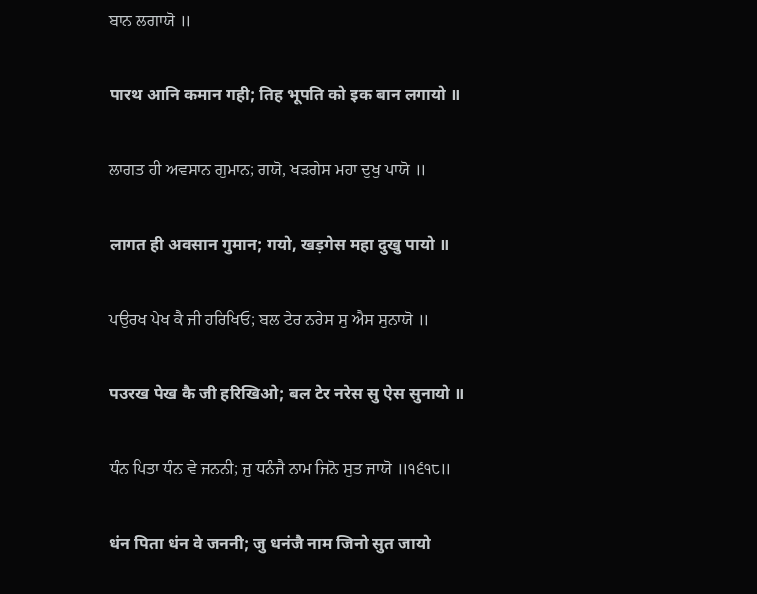ਬਾਨ ਲਗਾਯੋ ॥

पारथ आनि कमान गही; तिह भूपति को इक बान लगायो ॥

ਲਾਗਤ ਹੀ ਅਵਸਾਨ ਗੁਮਾਨ; ਗਯੋ, ਖੜਗੇਸ ਮਹਾ ਦੁਖੁ ਪਾਯੋ ॥

लागत ही अवसान गुमान; गयो, खड़गेस महा दुखु पायो ॥

ਪਉਰਖ ਪੇਖ ਕੈ ਜੀ ਹਰਿਖਿਓ; ਬਲ ਟੇਰ ਨਰੇਸ ਸੁ ਐਸ ਸੁਨਾਯੋ ॥

पउरख पेख कै जी हरिखिओ; बल टेर नरेस सु ऐस सुनायो ॥

ਧੰਨ ਪਿਤਾ ਧੰਨ ਵੇ ਜਨਨੀ; ਜੁ ਧਨੰਜੈ ਨਾਮ ਜਿਨੋ ਸੁਤ ਜਾਯੋ ॥੧੬੧੮॥

धंन पिता धंन वे जननी; जु धनंजै नाम जिनो सुत जायो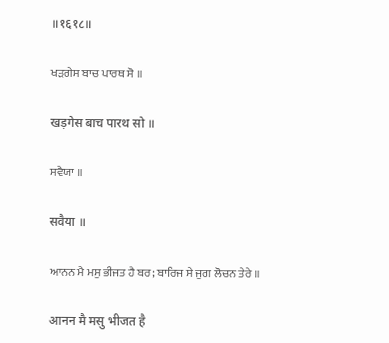॥१६१८॥

ਖੜਗੇਸ ਬਾਚ ਪਾਰਥ ਸੋ ॥

खड़गेस बाच पारथ सो ॥

ਸਵੈਯਾ ॥

सवैया ॥

ਆਨਨ ਮੈ ਮਸੁ ਭੀਜਤ ਹੈ ਬਰ; ਬਾਰਿਜ ਸੇ ਜੁਗ ਲੋਚਨ ਤੇਰੇ ॥

आनन मै मसु भीजत है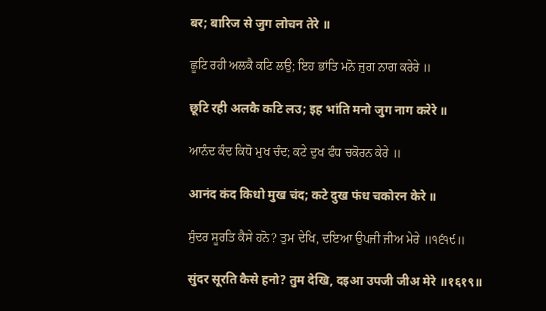बर; बारिज से जुग लोचन तेरे ॥

ਛੂਟਿ ਰਹੀ ਅਲਕੈ ਕਟਿ ਲਉ; ਇਹ ਭਾਂਤਿ ਮਨੋ ਜੁਗ ਨਾਗ ਕਰੇਰੇ ॥

छूटि रही अलकै कटि लउ; इह भांति मनो जुग नाग करेरे ॥

ਆਨੰਦ ਕੰਦ ਕਿਧੋ ਮੁਖ ਚੰਦ; ਕਟੇ ਦੁਖ ਫੰਧ ਚਕੋਰਨ ਕੇਰੇ ॥

आनंद कंद किधो मुख चंद; कटे दुख फंध चकोरन केरे ॥

ਸੁੰਦਰ ਸੂਰਤਿ ਕੈਸੇ ਹਨੋ? ਤੁਮ ਦੇਖਿ, ਦਇਆ ਉਪਜੀ ਜੀਅ ਮੇਰੇ ॥੧੬੧੯॥

सुंदर सूरति कैसे हनो? तुम देखि, दइआ उपजी जीअ मेरे ॥१६१९॥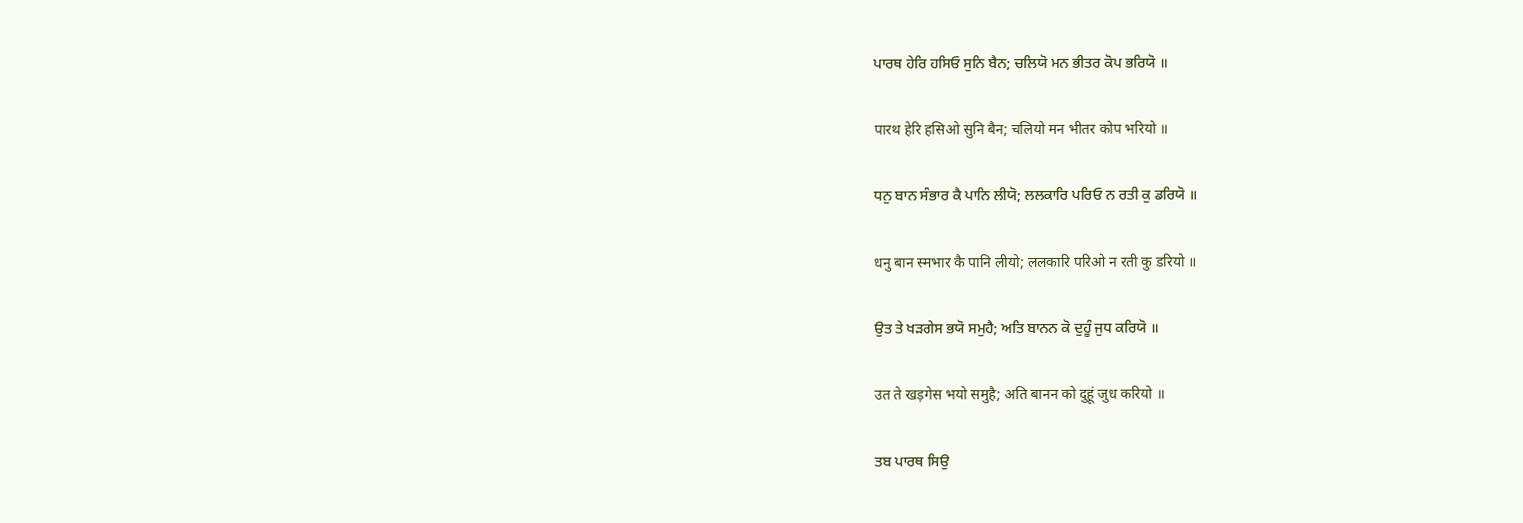ਪਾਰਥ ਹੇਰਿ ਹਸਿਓ ਸੁਨਿ ਬੈਨ; ਚਲਿਯੋ ਮਨ ਭੀਤਰ ਕੋਪ ਭਰਿਯੋ ॥

पारथ हेरि हसिओ सुनि बैन; चलियो मन भीतर कोप भरियो ॥

ਧਨੁ ਬਾਨ ਸੰਭਾਰ ਕੈ ਪਾਨਿ ਲੀਯੋ; ਲਲਕਾਰਿ ਪਰਿਓ ਨ ਰਤੀ ਕੁ ਡਰਿਯੋ ॥

धनु बान स्मभार कै पानि लीयो; ललकारि परिओ न रती कु डरियो ॥

ਉਤ ਤੇ ਖੜਗੇਸ ਭਯੋ ਸਮੁਹੈ; ਅਤਿ ਬਾਨਨ ਕੋ ਦੁਹੂੰ ਜੁਧ ਕਰਿਯੋ ॥

उत ते खड़गेस भयो समुहै; अति बानन को दुहूं जुध करियो ॥

ਤਬ ਪਾਰਥ ਸਿਉ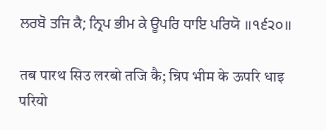ਲਰਬੋ ਤਜਿ ਕੈ; ਨ੍ਰਿਪ ਭੀਮ ਕੇ ਊਪਰਿ ਧਾਇ ਪਰਿਯੋ ॥੧੬੨੦॥

तब पारथ सिउ लरबो तजि कै; न्रिप भीम के ऊपरि धाइ परियो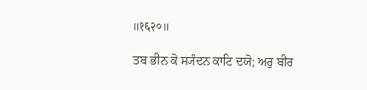॥१६२०॥

ਤਬ ਭੀਨ ਕੋ ਸ੍ਯੰਦਨ ਕਾਟਿ ਦਯੋ; ਅਰੁ ਬੀਰ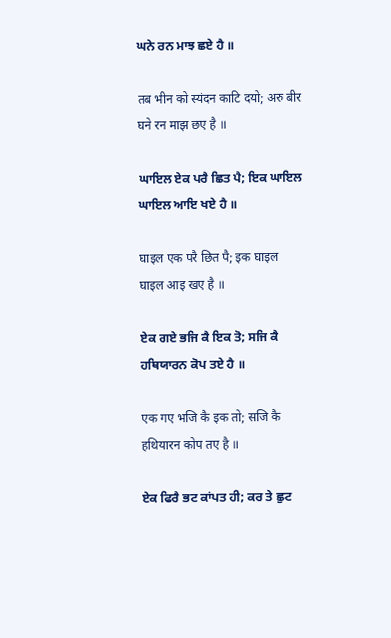ਘਨੇ ਰਨ ਮਾਝ ਛਏ ਹੈ ॥

तब भीन को स्यंदन काटि दयो; अरु बीर घने रन माझ छए है ॥

ਘਾਇਲ ਏਕ ਪਰੈ ਛਿਤ ਪੈ; ਇਕ ਘਾਇਲ ਘਾਇਲ ਆਇ ਖਏ ਹੈ ॥

घाइल एक परै छित पै; इक घाइल घाइल आइ खए है ॥

ਏਕ ਗਏ ਭਜਿ ਕੈ ਇਕ ਤੋ; ਸਜਿ ਕੈ ਹਥਿਯਾਰਨ ਕੋਪ ਤਏ ਹੈ ॥

एक गए भजि कै इक तो; सजि कै हथियारन कोप तए है ॥

ਏਕ ਫਿਰੈ ਭਟ ਕਾਂਪਤ ਹੀ; ਕਰ ਤੇ ਛੁਟ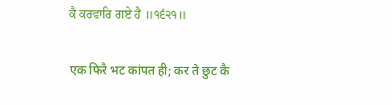ਕੈ ਕਰਵਾਰਿ ਗਏ ਹੈ ॥੧੬੨੧॥

एक फिरै भट कांपत ही; कर ते छुट कै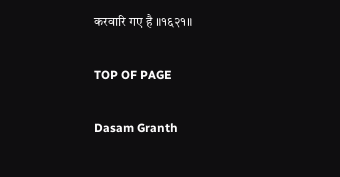करवारि गए है ॥१६२१॥

TOP OF PAGE

Dasam Granth